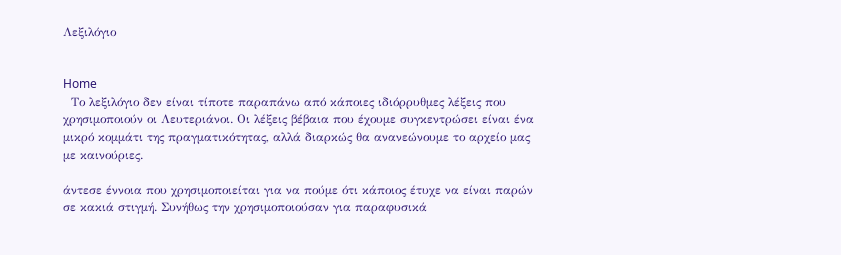Λεξιλόγιο


Home
  Το λεξιλόγιο δεν είναι τίποτε παραπάνω από κάποιες ιδιόρρυθμες λέξεις που χρησιμοποιούν οι Λευτεριάνοι. Οι λέξεις βέβαια που έχουμε συγκεντρώσει είναι ένα μικρό κομμάτι της πραγματικότητας, αλλά διαρκώς θα ανανεώνουμε το αρχείο μας με καινούριες.

άντεσε έννοια που χρησιμοποιείται για να πούμε ότι κάποιος έτυχε να είναι παρών σε κακιά στιγμή. Συνήθως την χρησιμοποιούσαν για παραφυσικά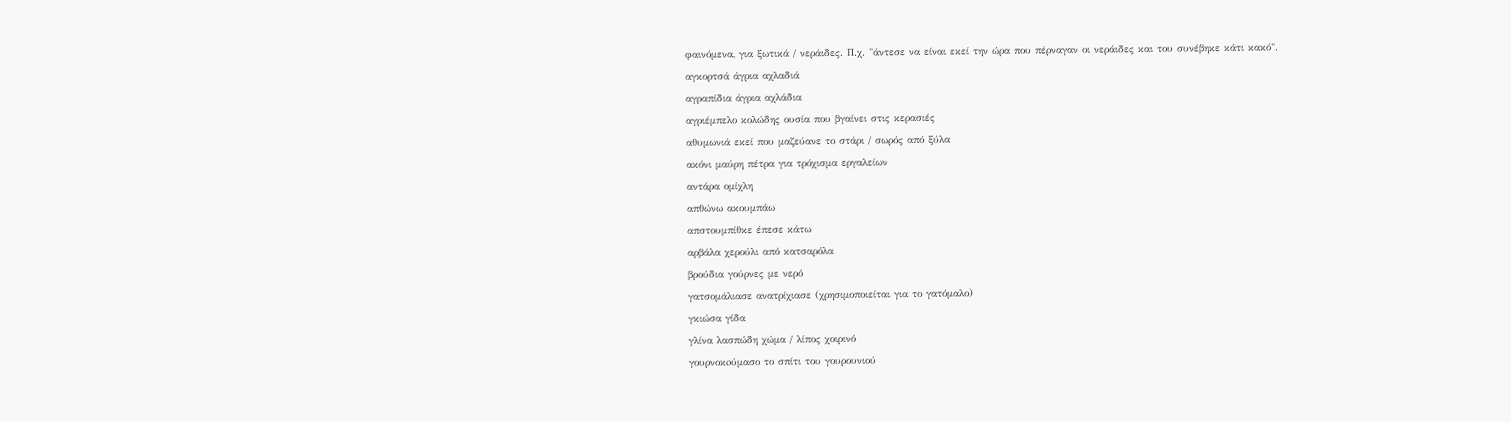φαινόμενα, για ξωτικά / νεράιδες. Π.χ. "άντεσε να είναι εκεί την ώρα που πέρναγαν οι νεράιδες και του συνέβηκε κάτι κακό".
αγκορτσά άγρια αχλαδιά
αγραπίδια άγρια αχλάδια
αγριέμπελο κολώδης ουσία που βγαίνει στις κερασιές
αθυμωνιά εκεί που μαζεύανε το στάρι / σωρός από ξύλα
ακόνι μαύρη πέτρα για τρόχισμα εργαλείων
αντάρα ομίχλη
απθώνω ακουμπάω
απστουμπίθκε έπεσε κάτω
αρβάλα χερούλι από κατσαρόλα
βρούδια γούρνες με νερό
γατσομάλιασε ανατρίχιασε (χρησιμοποιείται για το γατόμαλο)
γκιώσα γίδα
γλίνα λασπώδη χώμα / λίπος χοιρινό
γουρνοκoύμασο το σπίτι του γουρουνιού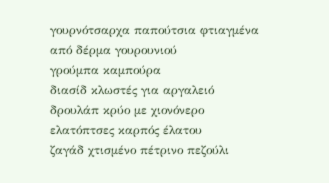γουρνότσαρχα παπούτσια φτιαγμένα από δέρμα γουρουνιού
γρούμπα καμπούρα
διασίδ κλωστές για αργαλειό
δρουλάπ κρύο με χιονόνερο
ελατόπτσες καρπός έλατου
ζαγάδ χτισμένο πέτρινο πεζούλι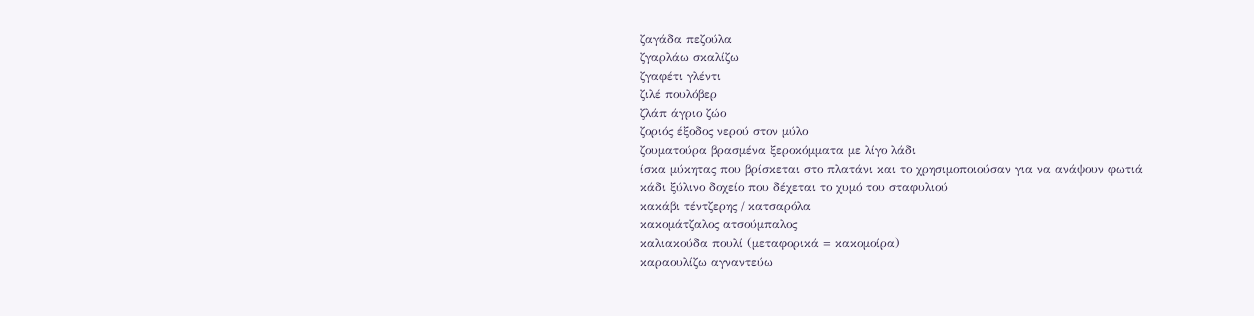ζαγάδα πεζούλα
ζγαρλάω σκαλίζω
ζγαφέτι γλέντι
ζιλέ πουλόβερ
ζλάπ άγριο ζώο
ζοριός έξοδος νερού στον μύλο
ζουματούρα βρασμένα ξεροκόμματα με λίγο λάδι
ίσκα μύκητας που βρίσκεται στο πλατάνι και το χρησιμοποιούσαν για να ανάψουν φωτιά
κάδι ξύλινο δοχείο που δέχεται το χυμό του σταφυλιού
κακάβι τέντζερης / κατσαρόλα
κακομάτζαλος ατσούμπαλος
καλιακούδα πουλί (μεταφορικά = κακομοίρα)
καραουλίζω αγναντεύω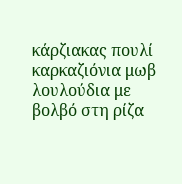κάρζιακας πουλί
καρκαζιόνια μωβ λουλούδια με βολβό στη ρίζα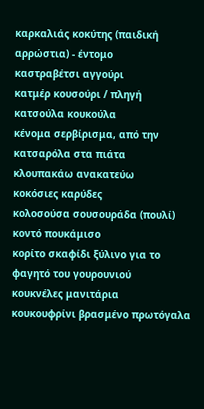καρκαλιάς κοκύτης (παιδική αρρώστια) - έντομο
καστραβέτσι αγγούρι
κατμέρ κουσούρι / πληγή
κατσούλα κουκούλα
κένομα σερβίρισμα, από την κατσαρόλα στα πιάτα
κλουπακάω ανακατεύω
κοκόσιες καρύδες
κολοσούσα σουσουράδα (πουλί)
κοντό πουκάμισο
κορίτο σκαφίδι ξύλινο για το φαγητό του γουρουνιού
κουκνέλες μανιτάρια
κουκουφρίνι βρασμένο πρωτόγαλα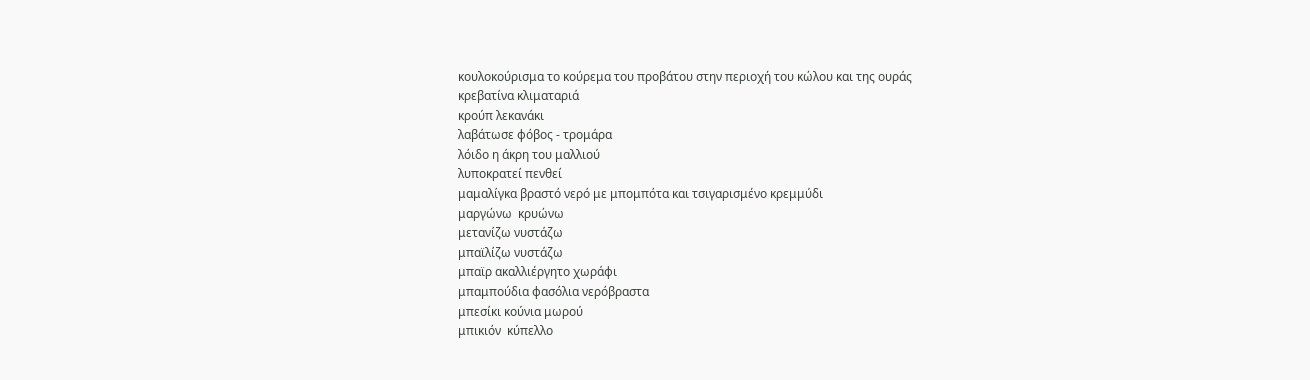κουλοκούρισμα το κούρεμα του προβάτου στην περιοχή του κώλου και της ουράς
κρεβατίνα κλιματαριά
κρούπ λεκανάκι
λαβάτωσε φόβος - τρομάρα
λόιδο η άκρη του μαλλιού
λυποκρατεί πενθεί
μαμαλίγκα βραστό νερό με μπομπότα και τσιγαρισμένο κρεμμύδι
μαργώνω  κρυώνω
μετανίζω νυστάζω
μπαϊλίζω νυστάζω
μπαϊρ ακαλλιέργητο χωράφι
μπαμπούδια φασόλια νερόβραστα
μπεσίκι κούνια μωρού
μπικιόν  κύπελλο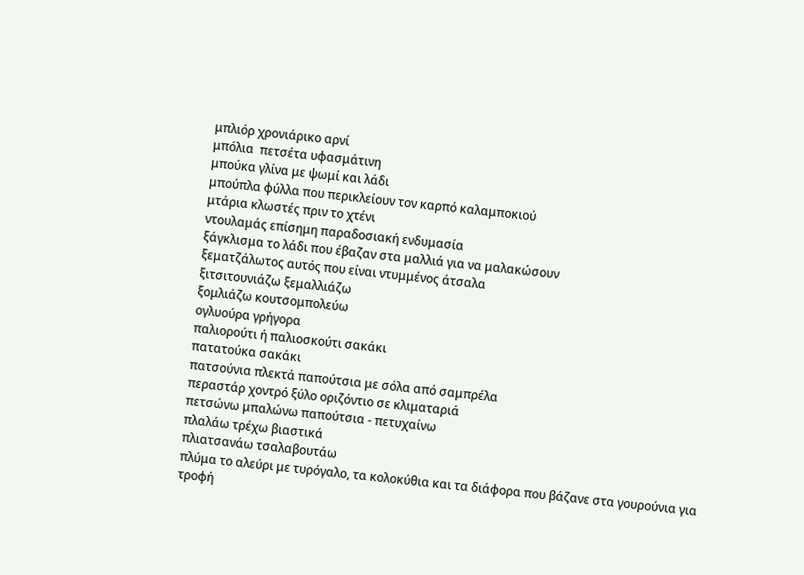μπλιόρ χρονιάρικο αρνί
μπόλια  πετσέτα υφασμάτινη
μπούκα γλίνα με ψωμί και λάδι
μπούπλα φύλλα που περικλείουν τον καρπό καλαμποκιού
μτάρια κλωστές πριν το χτένι
ντουλαμάς επίσημη παραδοσιακή ενδυμασία
ξάγκλισμα το λάδι που έβαζαν στα μαλλιά για να μαλακώσουν
ξεματζάλωτος αυτός που είναι ντυμμένος άτσαλα
ξιτσιτουνιάζω ξεμαλλιάζω
ξομλιάζω κουτσομπολεύω
ογλυούρα γρήγορα
παλιορούτι ή παλιοσκούτι σακάκι
πατατούκα σακάκι
πατσούνια πλεκτά παπούτσια με σόλα από σαμπρέλα
περαστάρ χοντρό ξύλο οριζόντιο σε κλιματαριά
πετσώνω μπαλώνω παπούτσια - πετυχαίνω
πλαλάω τρέχω βιαστικά
πλιατσανάω τσαλαβουτάω
πλύμα το αλεύρι με τυρόγαλο, τα κολοκύθια και τα διάφορα που βάζανε στα γουρούνια για τροφή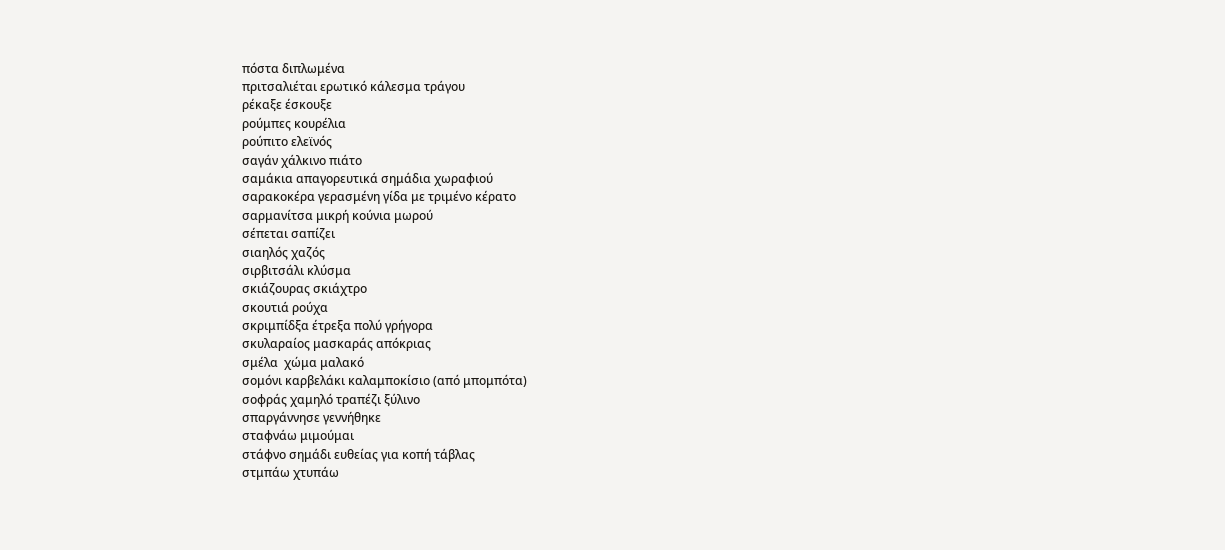πόστα διπλωμένα
πριτσαλιέται ερωτικό κάλεσμα τράγου
ρέκαξε έσκουξε
ρούμπες κουρέλια
ρούπιτο ελεϊνός
σαγάν χάλκινο πιάτο
σαμάκια απαγορευτικά σημάδια χωραφιού
σαρακοκέρα γερασμένη γίδα με τριμένο κέρατο
σαρμανίτσα μικρή κούνια μωρού
σέπεται σαπίζει
σιαηλός χαζός
σιρβιτσάλι κλύσμα
σκιάζουρας σκιάχτρο
σκουτιά ρούχα
σκριμπίδξα έτρεξα πολύ γρήγορα
σκυλαραίος μασκαράς απόκριας
σμέλα  χώμα μαλακό
σομόνι καρβελάκι καλαμποκίσιο (από μπομπότα)
σοφράς χαμηλό τραπέζι ξύλινο
σπαργάννησε γεννήθηκε
σταφνάω μιμούμαι
στάφνο σημάδι ευθείας για κοπή τάβλας
στμπάω χτυπάω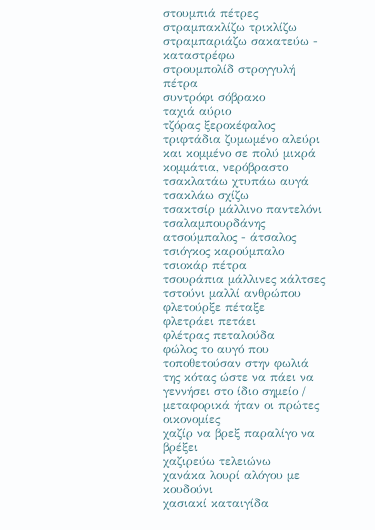στουμπιά πέτρες
στραμπακλίζω τρικλίζω
στραμπαριάζω σακατεύω - καταστρέφω
στρουμπολίδ στρογγυλή πέτρα
συντρόφι σόβρακο
ταχιά αύριο
τζόρας ξεροκέφαλος
τριφτάδια ζυμωμένο αλεύρι και κομμένο σε πολύ μικρά κομμάτια, νερόβραστο
τσακλατάω χτυπάω αυγά
τσακλάω σχίζω
τσακτσίρ μάλλινο παντελόνι
τσαλαμπουρδάνης ατσούμπαλος - άτσαλος
τσιόγκος καρούμπαλο
τσιοκάρ πέτρα
τσουράπια μάλλινες κάλτσες
τστούνι μαλλί ανθρώπου
φλετούρξε πέταξε
φλετράει πετάει
φλέτρας πεταλούδα
φώλος το αυγό που τοποθετούσαν στην φωλιά της κότας ώστε να πάει να γεννήσει στο ίδιο σημείο / μεταφορικά ήταν οι πρώτες οικονομίες
χαζίρ να βρεξ παραλίγο να βρέξει
χαζιρεύω τελειώνω
χανάκα λουρί αλόγου με κουδούνι
χασιακί καταιγίδα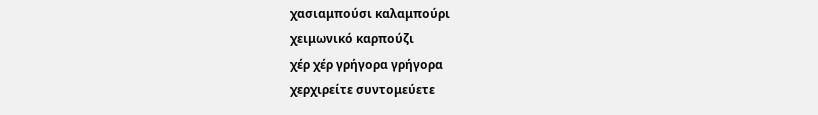χασιαμπούσι καλαμπούρι
χειμωνικό καρπούζι
χέρ χέρ γρήγορα γρήγορα
χερχιρείτε συντομεύετε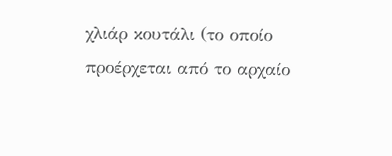χλιάρ κουτάλι (το οποίο προέρχεται από το αρχαίο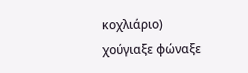κοχλιάριο)
χούγιαξε φώναξε